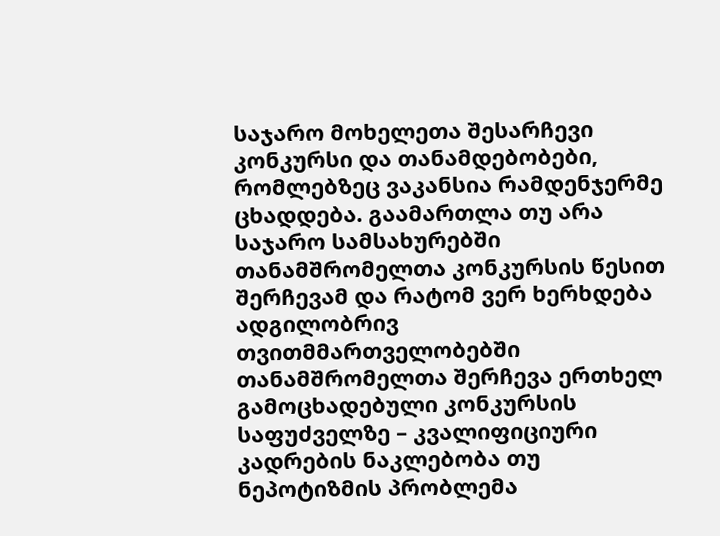საჯარო მოხელეთა შესარჩევი კონკურსი და თანამდებობები, რომლებზეც ვაკანსია რამდენჯერმე ცხადდება. გაამართლა თუ არა საჯარო სამსახურებში თანამშრომელთა კონკურსის წესით შერჩევამ და რატომ ვერ ხერხდება ადგილობრივ თვითმმართველობებში თანამშრომელთა შერჩევა ერთხელ გამოცხადებული კონკურსის საფუძველზე – კვალიფიციური კადრების ნაკლებობა თუ ნეპოტიზმის პრობლემა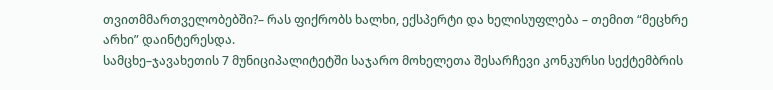თვითმმართველობებში?– რას ფიქრობს ხალხი, ექსპერტი და ხელისუფლება – თემით “მეცხრე არხი” დაინტერესდა.
სამცხე–ჯავახეთის 7 მუნიციპალიტეტში საჯარო მოხელეთა შესარჩევი კონკურსი სექტემბრის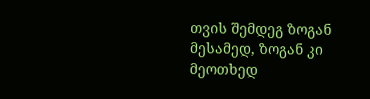თვის შემდეგ ზოგან მესამედ, ზოგან კი მეოთხედ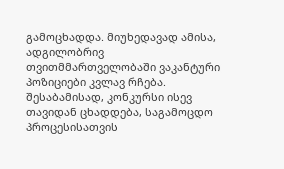გამოცხადდა. მიუხედავად ამისა, ადგილობრივ თვითმმართველობაში ვაკანტური პოზიციები კვლავ რჩება. შესაბამისად, კონკურსი ისევ თავიდან ცხადდება, საგამოცდო პროცესისათვის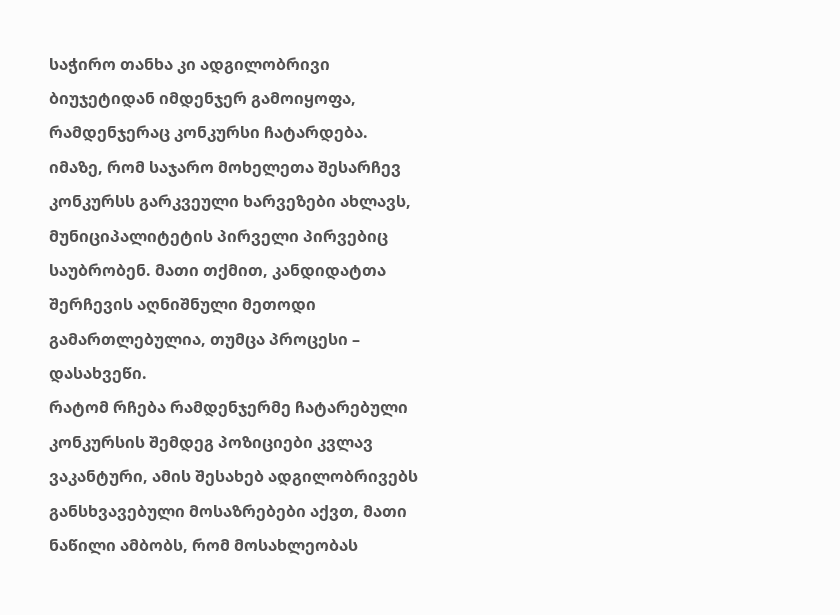საჭირო თანხა კი ადგილობრივი ბიუჯეტიდან იმდენჯერ გამოიყოფა, რამდენჯერაც კონკურსი ჩატარდება. იმაზე, რომ საჯარო მოხელეთა შესარჩევ კონკურსს გარკვეული ხარვეზები ახლავს, მუნიციპალიტეტის პირველი პირვებიც საუბრობენ. მათი თქმით, კანდიდატთა შერჩევის აღნიშნული მეთოდი გამართლებულია, თუმცა პროცესი – დასახვეწი.
რატომ რჩება რამდენჯერმე ჩატარებული კონკურსის შემდეგ პოზიციები კვლავ ვაკანტური, ამის შესახებ ადგილობრივებს განსხვავებული მოსაზრებები აქვთ, მათი ნაწილი ამბობს, რომ მოსახლეობას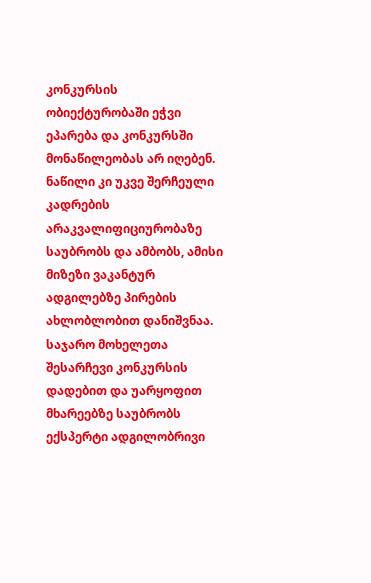კონკურსის ობიექტურობაში ეჭვი ეპარება და კონკურსში მონაწილეობას არ იღებენ. ნაწილი კი უკვე შერჩეული კადრების არაკვალიფიციურობაზე საუბრობს და ამბობს, ამისი მიზეზი ვაკანტურ ადგილებზე პირების ახლობლობით დანიშვნაა.
საჯარო მოხელეთა შესარჩევი კონკურსის დადებით და უარყოფით მხარეებზე საუბრობს ექსპერტი ადგილობრივი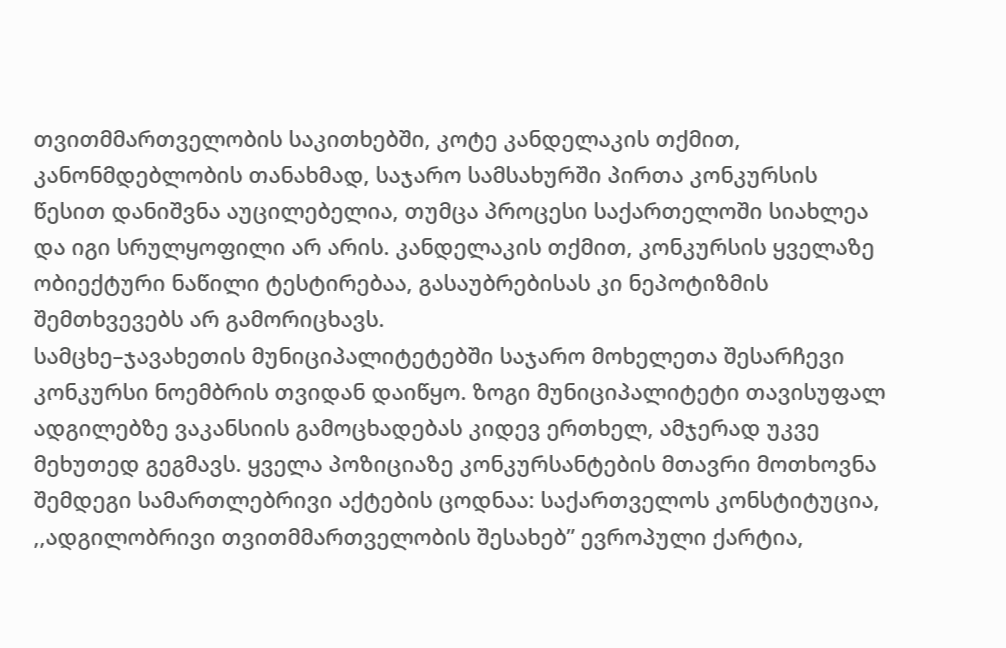თვითმმართველობის საკითხებში, კოტე კანდელაკის თქმით, კანონმდებლობის თანახმად, საჯარო სამსახურში პირთა კონკურსის წესით დანიშვნა აუცილებელია, თუმცა პროცესი საქართელოში სიახლეა და იგი სრულყოფილი არ არის. კანდელაკის თქმით, კონკურსის ყველაზე ობიექტური ნაწილი ტესტირებაა, გასაუბრებისას კი ნეპოტიზმის შემთხვევებს არ გამორიცხავს.
სამცხე–ჯავახეთის მუნიციპალიტეტებში საჯარო მოხელეთა შესარჩევი კონკურსი ნოემბრის თვიდან დაიწყო. ზოგი მუნიციპალიტეტი თავისუფალ ადგილებზე ვაკანსიის გამოცხადებას კიდევ ერთხელ, ამჯერად უკვე მეხუთედ გეგმავს. ყველა პოზიციაზე კონკურსანტების მთავრი მოთხოვნა შემდეგი სამართლებრივი აქტების ცოდნაა: საქართველოს კონსტიტუცია, ,,ადგილობრივი თვითმმართველობის შესახებ” ევროპული ქარტია,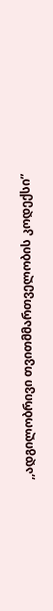,,ადგილობრივი თვითმმართველობის კოდექსი”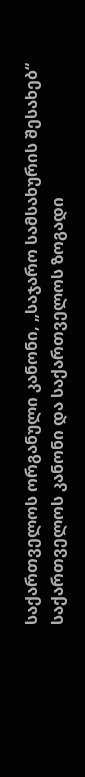საქართველოს ორგანული კანონი, „საჯარო სამსახურის შესახებ“ საქართველოს კანონი და საქართველოს ზოგადი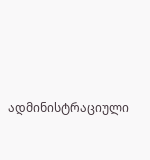ადმინისტრაციული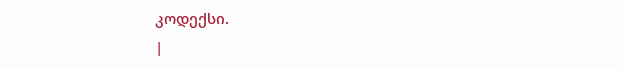კოდექსი.
|